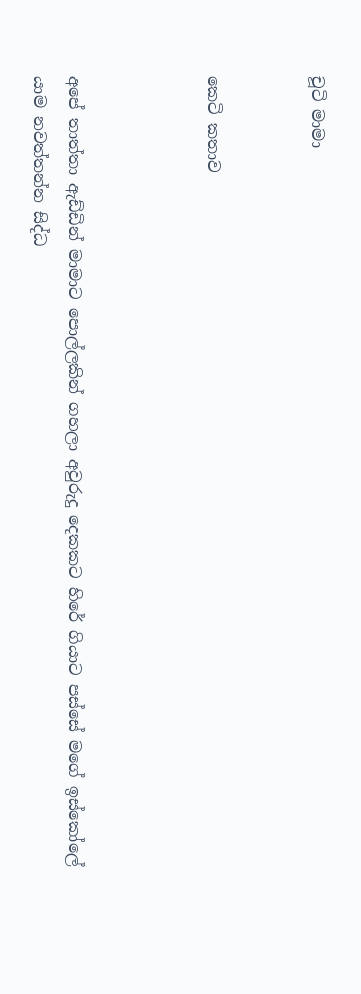චූටි මාමා


කෙටි කතාව



අපේ තාත්තා ඇඩ්ඩින් මාමාට පොල්ලකින් ගහලා අවුරුදු දෙකකට හිරේ ගියාට පස්සේ මගේ ඉස්කෝලේ යාම නවත්තන්න සිද්ධ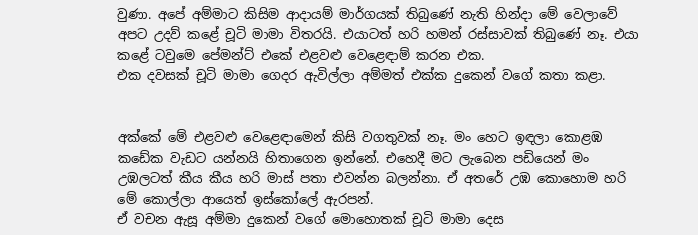වුණා. අපේ අම්මාට කිසිම ආදායම් මාර්ගයක් තිබුණේ නැති හින්දා මේ වෙලාවේ අපට උදව් කළේ චූටි මාමා විතරයි. එයාටත් හරි හමන් රස්සාවක් තිබුණේ නෑ. එයා කළේ ටවුමෙ පේමන්ට් එකේ එළවළු වෙළෙඳාම් කරන එක.
එක දවසක් චූටි මාමා ගෙදර ඇවිල්ලා අම්මත් එක්ක දුකෙන් වගේ කතා කළා.


අක්කේ මේ එළවළු වෙළෙඳාමෙන් කිසි වගතුවක් නෑ. මං හෙට ඉඳලා කොළඹ කඩේක වැඩට යන්නයි හිතාගෙන ඉන්නේ. එහෙදී මට ලැබෙන පඩියෙන් මං උඹලටත් කීය කීය හරි මාස් පතා එවන්න බලන්නා. ඒ අතරේ උඹ කොහොම හරි මේ කොල්ලා ආයෙත් ඉස්කෝලේ ඇරපන්.
ඒ වචන ඇසූ අම්මා දුකෙන් වගේ මොහොතක් චූටි මාමා දෙස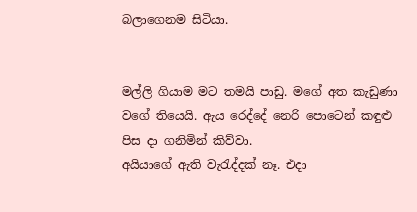බලාගෙනම සිටියා.


මල්ලි ගියාම මට තමයි පාඩු. මගේ අත කැඩුණා වගේ තියෙයි. ඇය රෙද්දේ නෙරි පොටෙන් කඳුළු පිස දා ගනිමින් කිව්වා.
අයියාගේ ඇති වැරැද්දක් නෑ. එදා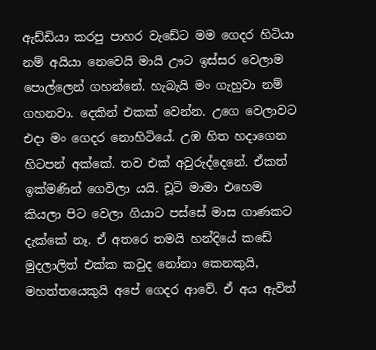ඇඩ්ඩියා කරපු පාහර වැඩේට මම ගෙදර හිටියා නම් අයියා නෙවෙයි මායි ඌට ඉස්සර වෙලාම පොල්ලෙන් ගහන්නේ. හැබැයි මං ගැහුවා නම් ගහනවා. දෙකින් එකක් වෙන්න. උගෙ වෙලාවට එදා මං ගෙදර නොහිටියේ. උඹ හිත හදාගෙන හිටපන් අක්කේ. තව එක් අවුරුද්දෙනේ. ඒකත් ඉක්මණින් ගෙවිලා යයි. චූටි මාමා එහෙම කියලා පිට වෙලා ගියාට පස්සේ මාස ගාණකට දැක්කේ නෑ. ඒ අතරෙ තමයි හන්දියේ කඩේ මුදලාලිත් එක්ක කවුද නෝනා කෙනකුයි, මහත්තයෙකුයි අපේ ගෙදර ආවේ. ඒ අය ඇවිත්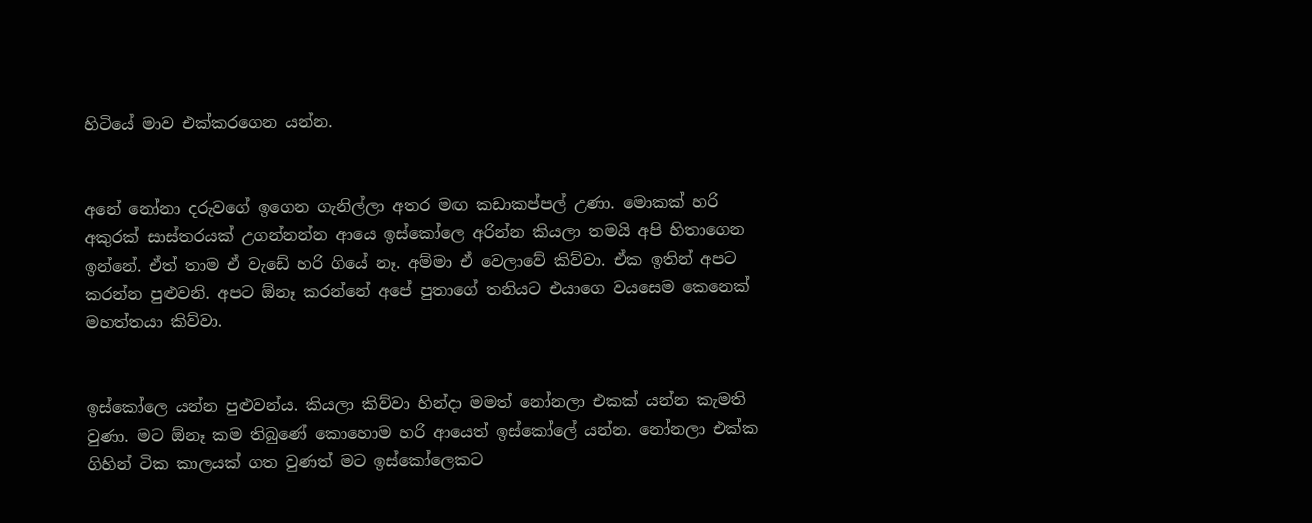හිටියේ මාව එක්කරගෙන යන්න.


අනේ නෝනා දරුවගේ ඉගෙන ගැනිල්ලා අතර මඟ කඩාකප්පල් උණා. මොකක් හරි අකුරක් සාස්තරයක් උගන්නන්න ආයෙ ඉස්කෝලෙ අරින්න කියලා තමයි අපි හිතාගෙන ඉන්නේ. ඒත් තාම ඒ වැඩේ හරි ගියේ නෑ. අම්මා ඒ වෙලාවේ කිව්වා. ඒක ඉතින් අපට කරන්න පුළුවනි. අපට ඕනෑ කරන්නේ අපේ පුතාගේ තනියට එයාගෙ වයසෙම කෙනෙක් මහත්තයා කිව්වා.


ඉස්කෝලෙ යන්න පුළුවන්ය. කියලා කිව්වා හින්දා මමත් නෝනලා එකක් යන්න කැමති වුණා. මට ඕනෑ කම තිබුණේ කොහොම හරි ආයෙත් ඉස්කෝලේ යන්න. නෝනලා එක්ක ගිහින් ටික කාලයක් ගත වුණත් මට ඉස්කෝලෙකට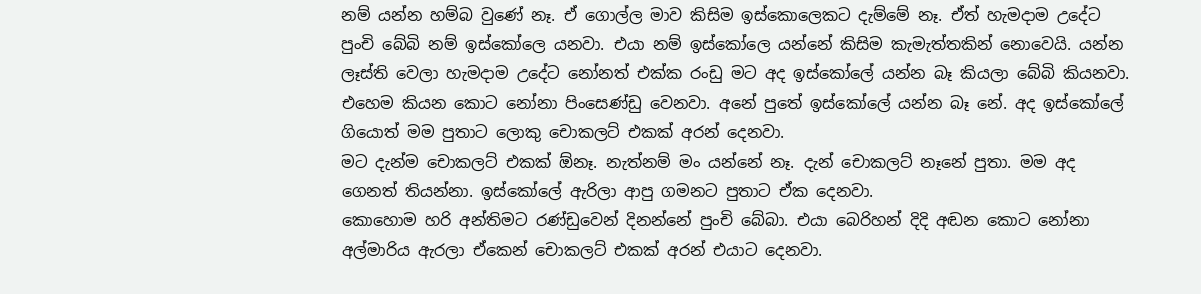නම් යන්න හම්බ වුණේ නෑ. ඒ ගොල්ල මාව කිසිම ඉස්කොලෙකට දැම්මේ නෑ. ඒත් හැමදාම උදේට පුංචි බේබි නම් ඉස්කෝලෙ යනවා. එයා නම් ඉස්කෝලෙ යන්නේ කිසිම කැමැත්තකින් නොවෙයි. යන්න ලෑස්ති වෙලා හැමදාම උදේට නෝනත් එක්ක රංඩු මට අද ඉස්කෝලේ යන්න බෑ කියලා බේබි කියනවා. එහෙම කියන කොට නෝනා පිංසෙණ්ඩු වෙනවා. අනේ පුතේ ඉස්කෝලේ යන්න බෑ නේ. අද ඉස්කෝලේ ගියොත් මම පුතාට ලොකු චොකලට් එකක් අරන් දෙනවා.
මට දැන්ම චොකලට් එකක් ඕනෑ. නැත්නම් මං යන්නේ නෑ. දැන් චොකලට් නෑනේ පුතා. මම අද ගෙනත් තියන්නා. ඉස්කෝලේ ඇරිලා ආපු ගමනට පුතාට ඒක දෙනවා.
කොහොම හරි අන්තිමට රණ්ඩුවෙන් දිනන්නේ පුංචි බේබා. එයා බෙරිහන් දිදි අඬන කොට නෝනා අල්මාරිය ඇරලා ඒකෙන් චොකලට් එකක් අරන් එයාට දෙනවා.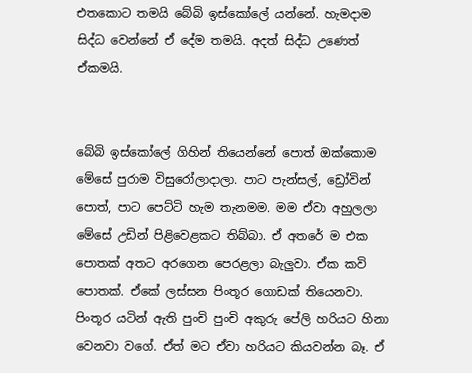එතකොට තමයි බේබි ඉස්කෝලේ යන්නේ. හැමදාම සිද්ධ වෙන්නේ ඒ දේම තමයි. අදත් සිද්ධ උණෙත් ඒකමයි.


බේබි ඉස්කෝලේ ගිහින් තියෙන්නේ පොත් ඔක්කොම මේසේ පුරාම විසුරෝලාදාලා. පාට පැන්සල්, ඩ්‍රෝවින් පොත්, පාට පෙට්ටි හැම තැනමම. මම ඒවා අහුලලා මේසේ උඩින් පිළිවෙළකට තිබ්බා. ඒ අතරේ ම එක පොතක් අතට අරගෙන පෙරළලා බැලුවා. ඒක කවි පොතක්. ඒකේ ලස්සන පිංතූර ගොඩක් තියෙනවා. පිංතූර යටින් ඇති පුංචි පුංචි අකුරු පේලි හරියට හිනා වෙනවා වගේ. ඒත් මට ඒවා හරියට කියවන්න බෑ. ඒ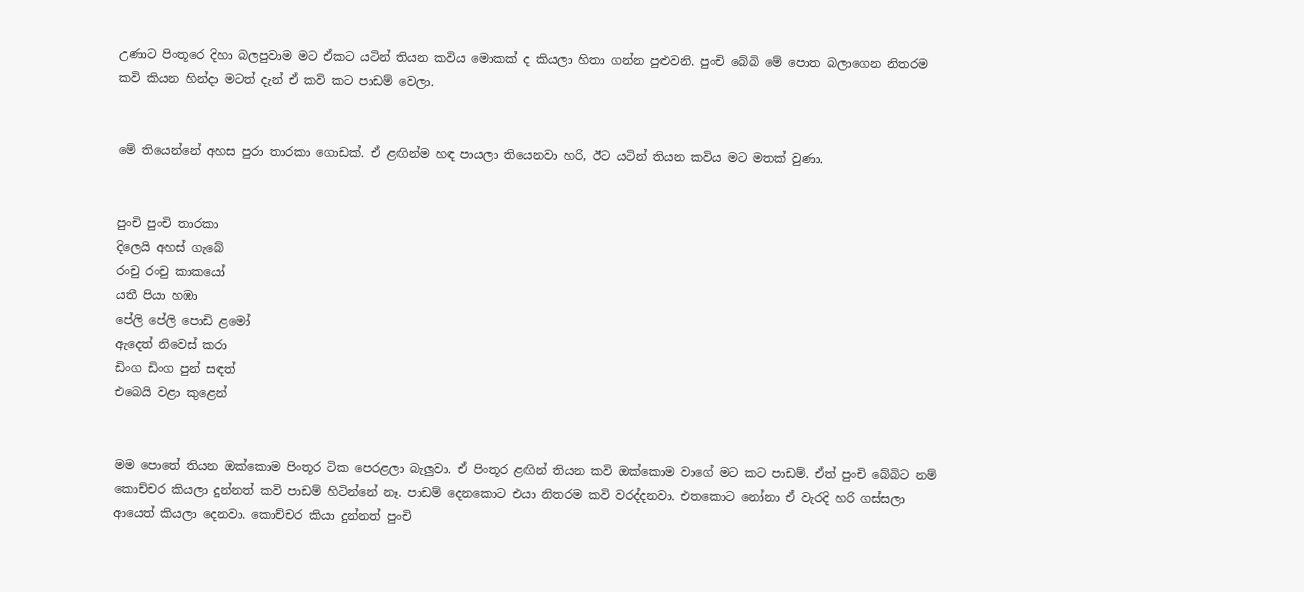උණාට පිංතූරෙ දිහා බලපුවාම මට ඒකට යටින් තියන කවිය මොකක් ද කියලා හිතා ගන්න පුළුවනි. පුංචි බේබි මේ පොත බලාගෙන නිතරම කවි කියන හින්දා මටත් දැන් ඒ කවි කට පාඩම් වෙලා.


මේ තියෙන්නේ අහස පුරා තාරකා ගොඩක්. ඒ ළඟින්ම හඳ පායලා තියෙනවා හරි, ඊට යටින් තියන කවිය මට මතක් වුණා.


පුංචි පුංචි තාරකා
දිලෙයි අහස් ගැබේ
රංචු රංචු කාකයෝ
යතී පියා හඹා
පේලි පේලි පොඩි ළමෝ
ඇදෙත් නිවෙස් කරා
ඩිංග ඩිංග පුන් සඳත්
එබෙයි වළා කුළෙන්


මම පොතේ තියන ඔක්කොම පිංතූර ටික පෙරළලා බැලුවා. ඒ පිංතූර ළඟින් තියන කවි ඔක්කොම වාගේ මට කට පාඩම්. ඒත් පුංචි බේබිට නම් කොච්චර කියලා දුන්නත් කවි පාඩම් හිටින්නේ නෑ. පාඩම් දෙනකොට එයා නිතරම කවි වරද්දනවා. එතකොට නෝනා ඒ වැරදි හරි ගස්සලා ආයෙත් කියලා දෙනවා. කොච්චර කියා දුන්නත් පුංචි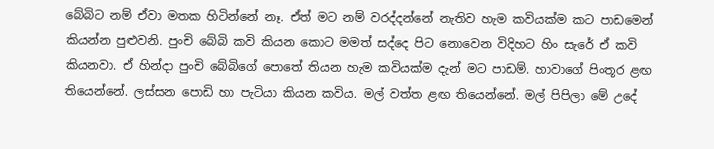බේබිට නම් ඒවා මතක හිටින්නේ නෑ. ඒත් මට නම් වරද්දන්නේ නැතිව හැම කවියක්ම කට පාඩමෙන් කියන්න පුළුවනි. පුංචි බේබි කවි කියන කොට මමත් සද්දෙ පිට නොවෙන විදිහට හිං සැරේ ඒ කවි කියනවා. ඒ හින්දා පුංචි බේබිගේ පොතේ තියන හැම කවියක්ම දැන් මට පාඩම්. හාවාගේ පිංතූර ළඟ තියෙන්නේ. ලස්සන පොඩි හා පැටියා කියන කවිය. මල් වත්ත ළඟ තියෙන්නේ. මල් පිපිලා මේ උදේ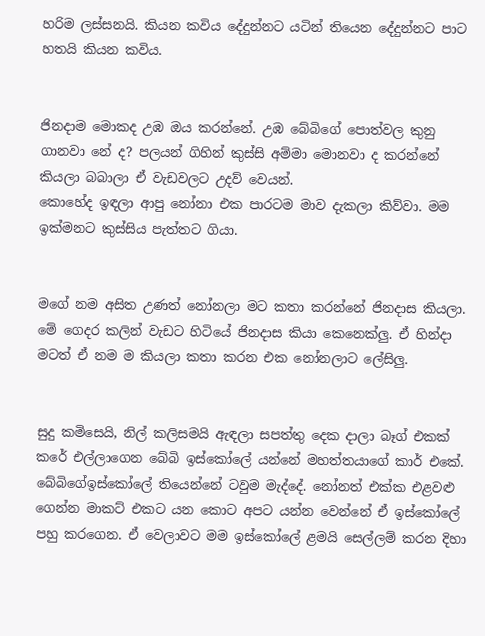හරිම ලස්සනයි. කියන කවිය දේදුන්නට යටින් තියෙන දේදුන්නට පාට හතයි කියන කවිය.


ජිනදාම මොකද උඹ ඔය කරන්නේ. උඹ බේබිගේ පොත්වල කුනු ගානවා නේ ද? පලයන් ගිහින් කුස්සි අම්මා මොනවා ද කරන්නේ කියලා බබාලා ඒ වැඩවලට උදව් වෙයන්.
කොහේද ඉඳලා ආපු නෝනා එක පාරටම මාව දැකලා කිව්වා. මම ඉක්මනට කුස්සිය පැත්තට ගියා.


මගේ නම අසිත උණත් නෝනලා මට කතා කරන්නේ ජිනදාස කියලා. මේ ගෙදර කලින් වැඩට හිටියේ ජිනදාස කියා කෙනෙක්ලු. ඒ හින්දා මටත් ඒ නම ම කියලා කතා කරන එක නෝනලාට ලේසිලු.


සුදු කමිසෙයි, නිල් කලිසමයි ඇඳලා සපත්තු දෙක දාලා බෑග් එකක් කරේ එල්ලාගෙන බේබි ඉස්කෝලේ යන්නේ මහත්තයාගේ කාර් එකේ. බේබිගේඉස්කෝලේ තියෙන්නේ ටවුම මැද්දේ. නෝනත් එක්ක එළවළු ගෙන්න මාකට් එකට යන කොට අපට යන්න වෙන්නේ ඒ ඉස්කෝලේ පහු කරගෙන. ඒ වෙලාවට මම ඉස්කෝලේ ළමයි සෙල්ලම් කරන දිහා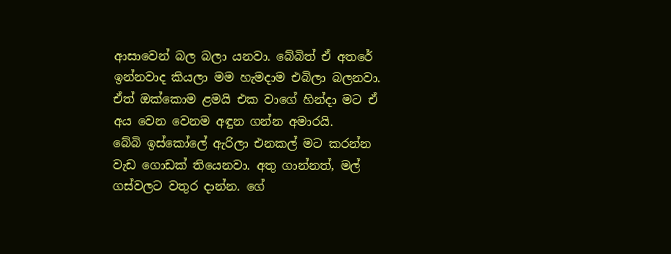ආසාවෙන් බල බලා යනවා. බේබිත් ඒ අතරේ ඉන්නවාද කියලා මම හැමදාම එබිලා බලනවා. ඒත් ඔක්කොම ළමයි එක වාගේ හින්දා මට ඒ අය වෙන වෙනම අඳුන ගන්න අමාරයි.
බේබි ඉස්කෝලේ ඇරිලා එනකල් මට කරන්න වැඩ ගොඩක් තියෙනවා. අතු ගාන්නත්, මල් ගස්වලට වතුර දාන්න. ගේ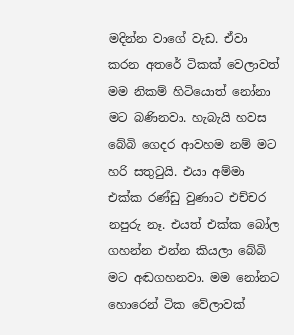මදින්න වාගේ වැඩ. ඒවා කරන අතරේ ටිකක් වෙලාවත් මම නිකම් හිටියොත් නෝනා මට බණිනවා. හැබැයි හවස බේබි ගෙදර ආවහම නම් මට හරි සතුටුයි. එයා අම්මා එක්ක රණ්ඩු වුණාට එච්චර නපුරු නෑ. එයත් එක්ක බෝල ගහන්න එන්න කියලා බේබි මට අඬගහනවා. මම නෝනට හොරෙන් ටික වේලාවක්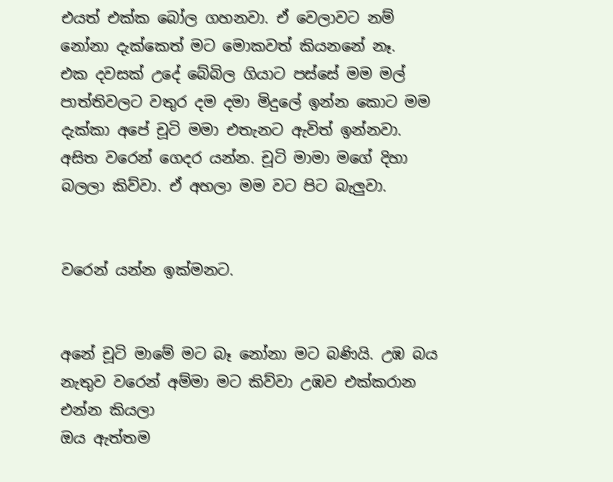එයත් එක්ක බෝල ගහනවා. ඒ වෙලාවට නම් නෝනා දැක්කෙත් මට මොකවත් කියනනේ නෑ.
එක දවසක් උදේ බේබිල ගියාට පස්සේ මම මල් පාත්තිවලට වතුර දම දමා මිදුලේ ඉන්න කොට මම දැක්කා අපේ චූටි මමා එතැනට ඇවිත් ඉන්නවා.
අසිත වරෙන් ගෙදර යන්න. චූටි මාමා මගේ දිහා බලලා කිව්වා. ඒ අහලා මම වට පිට බැලුවා.


වරෙන් යන්න ඉක්මනට.


අනේ චූටි මාමේ මට බෑ නෝනා මට බණියි. උඹ බය නැතුව වරෙන් අම්මා මට කිව්වා උඹව එක්කරාන එන්න කියලා
ඔය ඇත්තම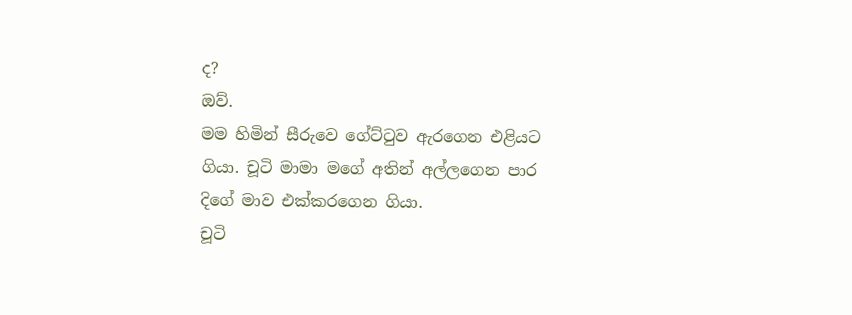ද?
ඔව්.
මම හිමින් සීරුවෙ ගේට්ටුව ඇරගෙන එළියට ගියා. චූටි මාමා මගේ අතින් අල්ලගෙන පාර දිගේ මාව එක්කරගෙන ගියා.
චූටි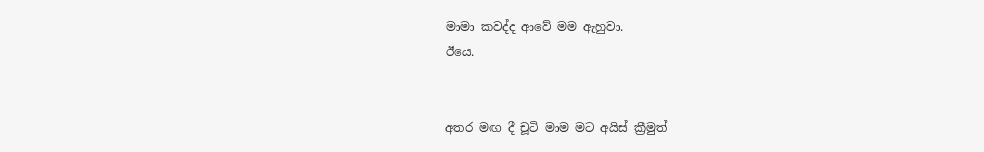මාමා කවද්ද ආවේ මම ඇහුවා.
ඊයෙ.


අතර මඟ දී චූටි මාම මට අයිස් ක්‍රීමුත්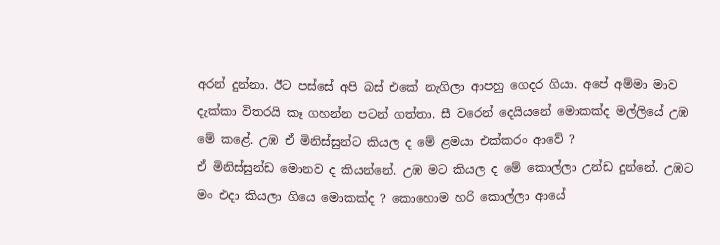අරන් දුන්නා. ඊට පස්සේ අපි බස් එකේ නැගිලා ආපහු ගෙදර ගියා. අපේ අම්මා මාව දැක්කා විතරයි කෑ ගහන්න පටන් ගත්තා. සී වරෙන් දෙයියනේ මොකක්ද මල්ලියේ උඹ මේ කළේ. උඹ ඒ මිනිස්සුන්ට කියල ද මේ ළමයා එක්කරං ආවේ ?
ඒ මිනිස්සුන්ඩ මොනව ද කියන්නේ. උඹ මට කියල ද මේ කොල්ලා උන්ඩ දුන්නේ. උඹට මං එදා කියලා ගියෙ මොකක්ද ? කොහොම හරි කොල්ලා ආයේ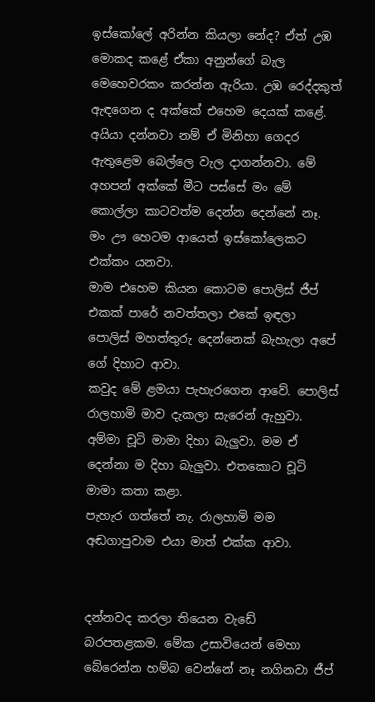ඉස්කෝලේ අරින්න කියලා නේද? ඒත් උඹ මොකද කළේ ඒකා අනුන්ගේ බැල මෙහෙවරකං කරන්න ඇරියා. උඹ රෙද්දකුත් ඇඳගෙන ද අක්කේ එහෙම දෙයක් කළේ. අයියා දන්නවා නම් ඒ මිනිහා ගෙදර ඇතුළෙම බෙල්ලෙ වැල දාගන්නවා. මේ අහපන් අක්කේ මීට පස්සේ මං මේ කොල්ලා කාටවත්ම දෙන්න දෙන්නේ නෑ. මං ඌ හෙටම ආයෙත් ඉස්කෝලෙකට එක්කං යනවා.
මාම එහෙම කියන කොටම පොලිස් ජීප් එකක් පාරේ නවත්තලා එකේ ඉඳලා පොලිස් මහත්තුරු දෙන්නෙක් බැහැලා අපේ ගේ දිහාට ආවා.
කවුද මේ ළමයා පැහැරගෙන ආවේ. පොලිස් රාලහාමි මාව දැකලා සැරෙන් ඇහුවා. අම්මා චූටි මාමා දිහා බැලුවා. මම ඒ දෙන්නා ම දිහා බැලුවා. එතකොට චූටි මාමා කතා කළා.
පැහැර ගත්තේ නැ. රාලහාමි මම අඬගාපුවාම එයා මාත් එක්ක ආවා.


දන්නවද කරලා තියෙන වැඩේ බරපතළකම. මේක උසාවියෙන් මෙහා බේරෙන්න හම්බ වෙන්නේ නෑ නගිනවා ජීප්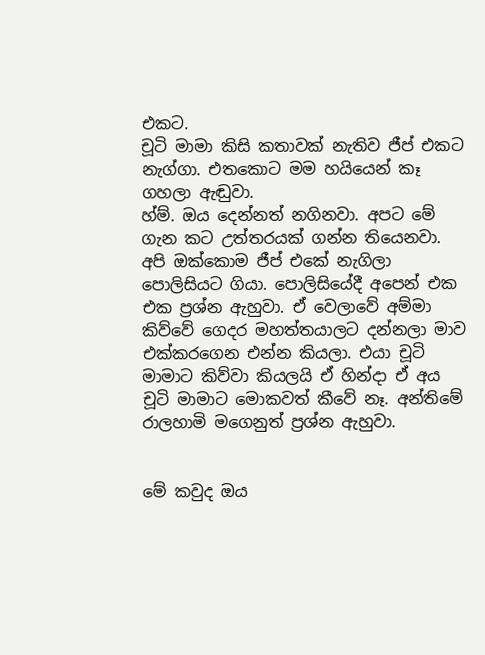එකට.
චූටි මාමා කිසි කතාවක් නැතිව ජීප් එකට නැග්ගා. එතකොට මම හයියෙන් කෑ ගහලා ඇඬුවා.
හ්ම්. ඔය දෙන්නත් නගිනවා. අපට මේ ගැන කට උත්තරයක් ගන්න තියෙනවා.
අපි ඔක්කොම ජීප් එකේ නැගිලා පොලිසියට ගියා. පොලිසියේදී අපෙන් එක එක ප්‍රශ්න ඇහුවා. ඒ වෙලාවේ අම්මා කිව්වේ ගෙදර මහත්තයාලට දන්නලා මාව එක්කරගෙන එන්න කියලා. එයා චූටි මාමාට කිව්වා කියලයි ඒ හින්දා ඒ අය චූටි මාමාට මොකවත් කීවේ නෑ. අන්තිමේ රාලහාමි මගෙනුත් ප්‍රශ්න ඇහුවා.


මේ කවුද ඔය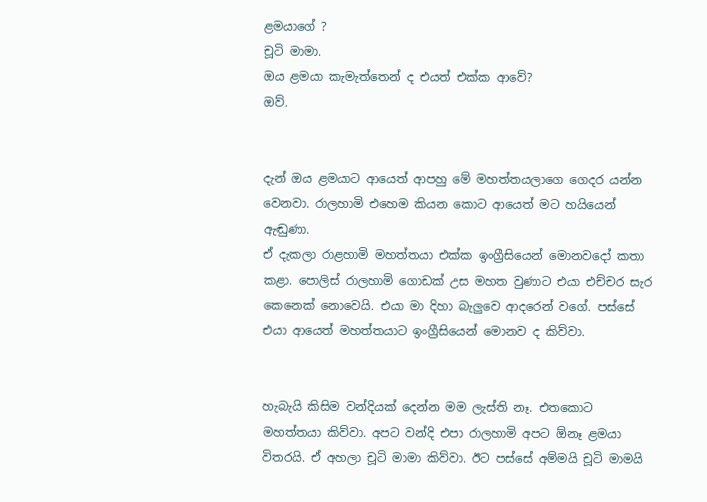ළමයාගේ ?
චූටි මාමා.
ඔය ළමයා කැමැත්තෙන් ද එයත් එක්ක ආවේ?
ඔව්.


දැන් ඔය ළමයාට ආයෙත් ආපහු මේ මහත්තයලාගෙ ගෙදර යන්න වෙනවා. රාලහාමි එහෙම කියන කොට ආයෙත් මට හයියෙන් ඇඬුණා.
ඒ දැකලා රාළහාමි මහත්තයා එක්ක ඉංග්‍රීසියෙන් මොනවදෝ කතා කළා. පොලිස් රාලහාමි ගොඩක් උස මහත වුණාට එයා එච්චර සැර කෙනෙක් නොවෙයි. එයා මා දිහා බැලුවෙ ආදරෙන් වගේ. පස්සේ එයා ආයෙත් මහත්තයාට ඉංග්‍රීසියෙන් මොනව ද කිව්වා.


හැබැයි කිසිම වන්දියක් දෙන්න මම ලැස්ති නෑ. එතකොට මහත්තයා කිව්වා. අපට වන්දි එපා රාලහාමි අපට ඕනෑ ළමයා විතරයි. ඒ අහලා චූටි මාමා කිව්වා. ඊට පස්සේ අම්මයි චූටි මාමයි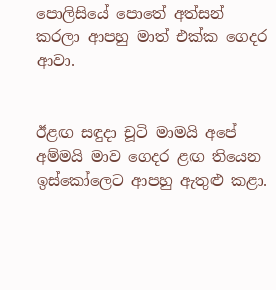පොලිසියේ පොතේ අත්සන් කරලා ආපහු මාත් එක්ක ගෙදර ආවා.


ඊළඟ සඳුදා චූටි මාමයි අපේ අම්මයි මාව ගෙදර ළඟ තියෙන ඉස්කෝලෙට ආපහු ඇතුළු කළා.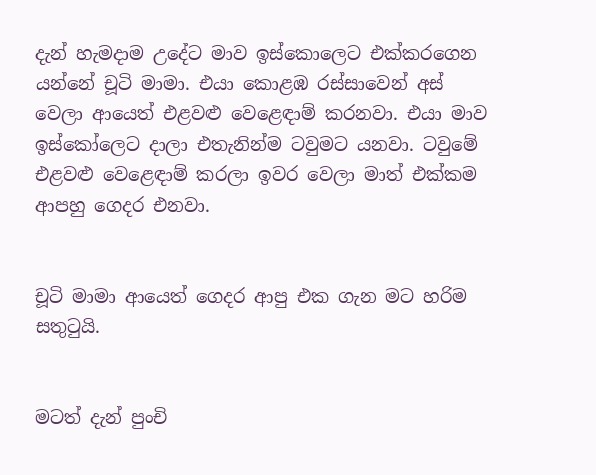දැන් හැමදාම උදේට මාව ඉස්කොලෙට එක්කරගෙන යන්නේ චූටි මාමා. එයා කොළඹ රස්සාවෙන් අස් වෙලා ආයෙත් එළවළු වෙළෙඳාම් කරනවා. එයා මාව ඉස්කෝලෙට දාලා එතැනින්ම ටවුමට යනවා. ටවුමේ එළවළු වෙළෙඳාම් කරලා ඉවර වෙලා මාත් එක්කම ආපහු ගෙදර එනවා.


චූටි මාමා ආයෙත් ගෙදර ආපු එක ගැන මට හරිම සතුටුයි.


මටත් දැන් පුංචි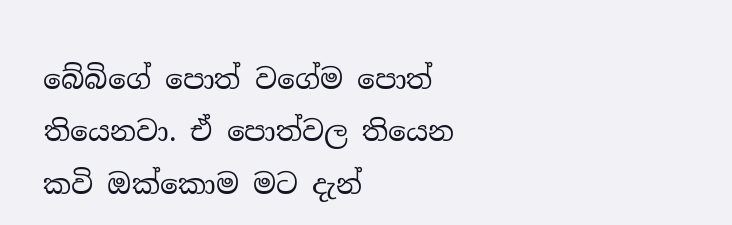බේබිගේ පොත් වගේම පොත් තියෙනවා. ඒ පොත්වල තියෙන කවි ඔක්කොම මට දැන්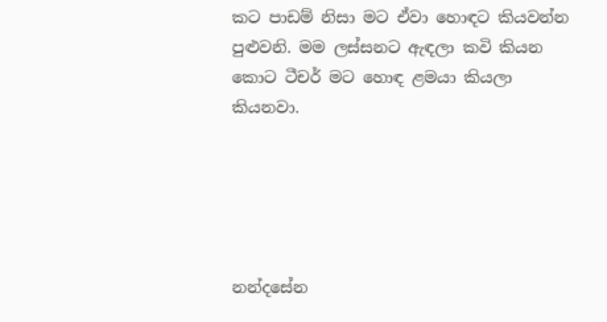කට පාඩම් නිසා මට ඒවා හොඳට කියවන්න පුළුවනි. මම ලස්සනට ඇඳලා කවි කියන කොට ටීචර් මට හොඳ ළමයා කියලා කියනවා.





නන්දසේන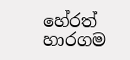හේරත්
හාරගම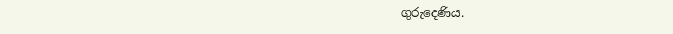ගුරුදෙණිය.